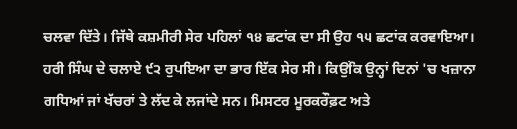ਚਲਵਾ ਦਿੱਤੇ। ਜਿੱਥੇ ਕਸ਼ਮੀਰੀ ਸੇਰ ਪਹਿਲਾਂ ੧੪ ਛਟਾਂਕ ਦਾ ਸੀ ਉਹ ੧੫ ਛਟਾਂਕ ਕਰਵਾਇਆ। ਹਰੀ ਸਿੰਘ ਦੇ ਚਲਾਏ ੯੨ ਰੁਪਇਆ ਦਾ ਭਾਰ ਇੱਕ ਸੇਰ ਸੀ। ਕਿਉਂਕਿ ਉਨ੍ਹਾਂ ਦਿਨਾਂ 'ਚ ਖਜ਼ਾਨਾ ਗਧਿਆਂ ਜਾਂ ਖੱਚਰਾਂ ਤੇ ਲੱਦ ਕੇ ਲਜਾਂਦੇ ਸਨ। ਮਿਸਟਰ ਮੂਰਕਰੌਫ਼ਟ ਅਤੇ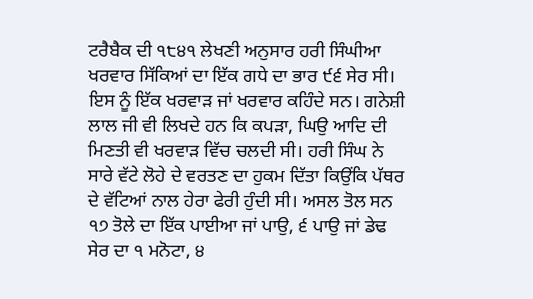ਟਰੈਬੈਕ ਦੀ ੧੮੪੧ ਲੇਖਣੀ ਅਨੁਸਾਰ ਹਰੀ ਸਿੰਘੀਆ ਖਰਵਾਰ ਸਿੱਕਿਆਂ ਦਾ ਇੱਕ ਗਧੇ ਦਾ ਭਾਰ ੯੬ ਸੇਰ ਸੀ। ਇਸ ਨੂੰ ਇੱਕ ਖਰਵਾੜ ਜਾਂ ਖਰਵਾਰ ਕਹਿੰਦੇ ਸਨ। ਗਨੇਸ਼ੀ ਲਾਲ ਜੀ ਵੀ ਲਿਖਦੇ ਹਨ ਕਿ ਕਪੜਾ, ਘਿਉ ਆਦਿ ਦੀ ਮਿਣਤੀ ਵੀ ਖਰਵਾੜ ਵਿੱਚ ਚਲਦੀ ਸੀ। ਹਰੀ ਸਿੰਘ ਨੇ ਸਾਰੇ ਵੱਟੇ ਲੋਹੇ ਦੇ ਵਰਤਣ ਦਾ ਹੁਕਮ ਦਿੱਤਾ ਕਿਉਂਕਿ ਪੱਥਰ ਦੇ ਵੱਟਿਆਂ ਨਾਲ ਹੇਰਾ ਫੇਰੀ ਹੁੰਦੀ ਸੀ। ਅਸਲ ਤੋਲ ਸਨ ੧੭ ਤੋਲੇ ਦਾ ਇੱਕ ਪਾਈਆ ਜਾਂ ਪਾਉ, ੬ ਪਾਉ ਜਾਂ ਡੇਢ ਸੇਰ ਦਾ ੧ ਮਨੋਟਾ, ੪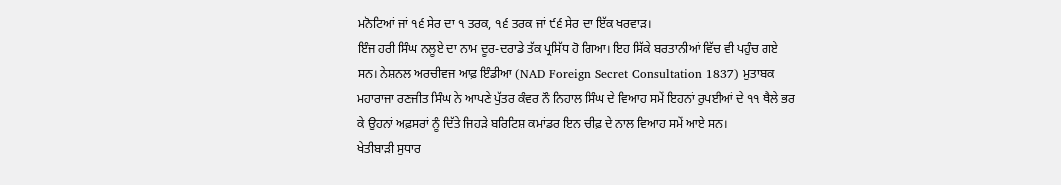ਮਨੋਟਿਆਂ ਜਾਂ ੧੬ ਸੇਰ ਦਾ ੧ ਤਰਕ, ੧੬ ਤਰਕ ਜਾਂ ੯੬ ਸੇਰ ਦਾ ਇੱਕ ਖਰਵਾੜ।
ਇੰਜ ਹਰੀ ਸਿੰਘ ਨਲੂਏ ਦਾ ਨਾਮ ਦੂਰ-ਦਰਾਡੇ ਤੱਕ ਪ੍ਰਸਿੱਧ ਹੋ ਗਿਆ। ਇਹ ਸਿੱਕੇ ਬਰਤਾਨੀਆਂ ਵਿੱਚ ਵੀ ਪਹੁੰਚ ਗਏ ਸਨ। ਨੇਸ਼ਨਲ ਅਰਚੀਵਜ ਆਫ਼ ਇੰਡੀਆ (NAD Foreign Secret Consultation 1837) ਮੁਤਾਬਕ ਮਹਾਰਾਜਾ ਰਣਜੀਤ ਸਿੰਘ ਨੇ ਆਪਣੇ ਪੁੱਤਰ ਕੰਵਰ ਨੌ ਨਿਹਾਲ ਸਿੰਘ ਦੇ ਵਿਆਹ ਸਮੇਂ ਇਹਨਾਂ ਰੁਪਈਆਂ ਦੇ ੧੧ ਥੈਲੇ ਭਰ ਕੇ ਉਹਨਾਂ ਅਫ਼ਸਰਾਂ ਨੂੰ ਦਿੱਤੇ ਜਿਹੜੇ ਬਰਿਟਿਸ਼ ਕਮਾਂਡਰ ਇਨ ਚੀਫ਼ ਦੇ ਨਾਲ ਵਿਆਹ ਸਮੇਂ ਆਏ ਸਨ।
ਖੇਤੀਬਾੜੀ ਸੁਧਾਰ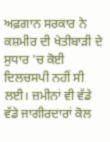ਅਫ਼ਗਾਨ ਸਰਕਾਰ ਨੇ ਕਸ਼ਮੀਰ ਦੀ ਖੇਤੀਬਾੜੀ ਦੇ ਸੁਧਾਰ 'ਚ ਕੋਈ ਦਿਲਚਸਪੀ ਨਹੀਂ ਸੀ ਲਈ। ਜ਼ਮੀਨਾਂ ਵੀ ਵੱਡੇ ਵੱਡੇ ਜਾਗੀਰਦਾਰਾਂ ਕੋਲ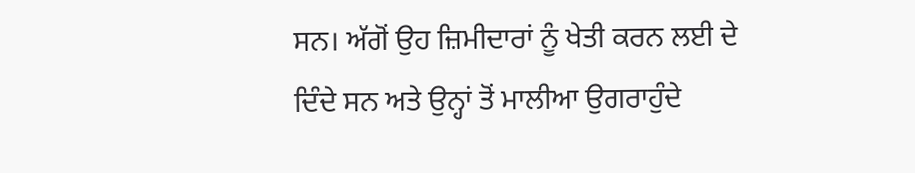ਸਨ। ਅੱਗੋਂ ਉਹ ਜ਼ਿਮੀਦਾਰਾਂ ਨੂੰ ਖੇਤੀ ਕਰਨ ਲਈ ਦੇ ਦਿੰਦੇ ਸਨ ਅਤੇ ਉਨ੍ਹਾਂ ਤੋਂ ਮਾਲੀਆ ਉਗਰਾਹੁੰਦੇ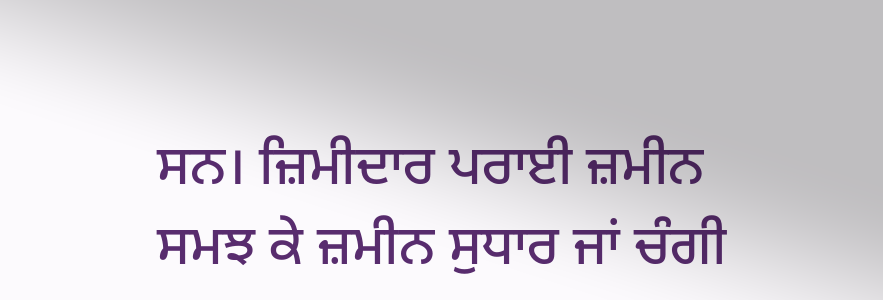ਸਨ। ਜ਼ਿਮੀਦਾਰ ਪਰਾਈ ਜ਼ਮੀਨ ਸਮਝ ਕੇ ਜ਼ਮੀਨ ਸੁਧਾਰ ਜਾਂ ਚੰਗੀ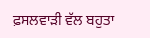ਫ਼ਸਲਵਾੜੀ ਵੱਲ ਬਹੁਤਾ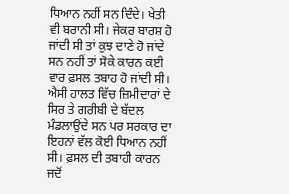ਧਿਆਨ ਨਹੀਂ ਸਨ ਦਿੰਦੇ। ਖੇਤੀ ਵੀ ਬਰਾਨੀ ਸੀ। ਜੇਕਰ ਬਾਰਸ਼ ਹੋ ਜਾਂਦੀ ਸੀ ਤਾਂ ਕੁਝ ਦਾਣੇ ਹੋ ਜਾਂਦੇ ਸਨ ਨਹੀਂ ਤਾਂ ਸੋਕੇ ਕਾਰਨ ਕਈ ਵਾਰ ਫ਼ਸਲ ਤਬਾਹ ਹੋ ਜਾਂਦੀ ਸੀ। ਐਸੀ ਹਾਲਤ ਵਿੱਚ ਜ਼ਿਮੀਦਾਰਾਂ ਦੇ ਸਿਰ ਤੇ ਗਰੀਬੀ ਦੇ ਬੱਦਲ ਮੰਡਲਾਉਂਦੇ ਸਨ ਪਰ ਸਰਕਾਰ ਦਾ ਇਹਨਾਂ ਵੱਲ ਕੋਈ ਧਿਆਨ ਨਹੀਂ ਸੀ। ਫ਼ਸਲ ਦੀ ਤਬਾਹੀ ਕਾਰਨ ਜਦੋਂ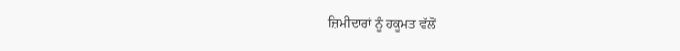ਜ਼ਿਮੀਦਾਰਾਂ ਨੂੰ ਹਕੂਮਤ ਵੱਲੋਂ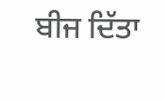ਬੀਜ ਦਿੱਤਾ